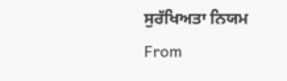ਸੁਰੱਖਿਅਤਾ ਨਿਯਮ
From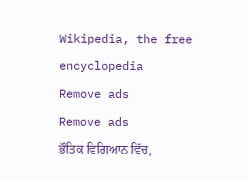Wikipedia, the free encyclopedia
Remove ads
Remove ads
ਭੌਤਿਕ ਵਿਗਿਆਨ ਵਿੱਚ,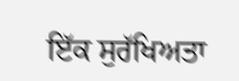ਇੱਕ ਸੁਰੱਖਿਅਤਾ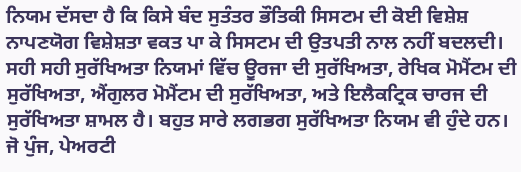ਨਿਯਮ ਦੱਸਦਾ ਹੈ ਕਿ ਕਿਸੇ ਬੰਦ ਸੁਤੰਤਰ ਭੌਤਿਕੀ ਸਿਸਟਮ ਦੀ ਕੋਈ ਵਿਸ਼ੇਸ਼ ਨਾਪਣਯੋਗ ਵਿਸ਼ੇਸ਼ਤਾ ਵਕਤ ਪਾ ਕੇ ਸਿਸਟਮ ਦੀ ਉਤਪਤੀ ਨਾਲ ਨਹੀਂ ਬਦਲਦੀ। ਸਹੀ ਸਹੀ ਸੁਰੱਖਿਅਤਾ ਨਿਯਮਾਂ ਵਿੱਚ ਊਰਜਾ ਦੀ ਸੁਰੱਖਿਅਤਾ, ਰੇਖਿਕ ਮੋਮੈਂਟਮ ਦੀ ਸੁਰੱਖਿਅਤਾ, ਐਂਗੁਲਰ ਮੋਮੈਂਟਮ ਦੀ ਸੁਰੱਖਿਅਤਾ, ਅਤੇ ਇਲੈਕਟ੍ਰਿਕ ਚਾਰਜ ਦੀ ਸੁਰੱਖਿਅਤਾ ਸ਼ਾਮਲ ਹੈ। ਬਹੁਤ ਸਾਰੇ ਲਗਭਗ ਸੁਰੱਖਿਅਤਾ ਨਿਯਮ ਵੀ ਹੁੰਦੇ ਹਨ। ਜੋ ਪੁੰਜ, ਪੇਅਰਟੀ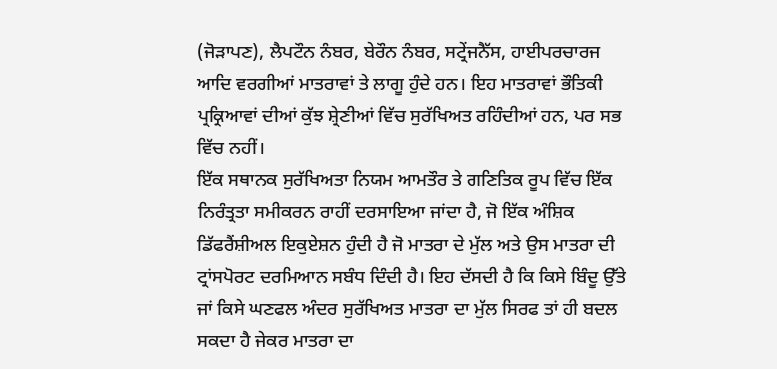(ਜੋੜਾਪਣ), ਲੈਪਟੌਨ ਨੰਬਰ, ਬੇਰੌਨ ਨੰਬਰ, ਸਟ੍ਰੇਂਜਨੈੱਸ, ਹਾਈਪਰਚਾਰਜ ਆਦਿ ਵਰਗੀਆਂ ਮਾਤਰਾਵਾਂ ਤੇ ਲਾਗੂ ਹੁੰਦੇ ਹਨ। ਇਹ ਮਾਤਰਾਵਾਂ ਭੌਤਿਕੀ ਪ੍ਰਕ੍ਰਿਆਵਾਂ ਦੀਆਂ ਕੁੱਝ ਸ਼੍ਰੇਣੀਆਂ ਵਿੱਚ ਸੁਰੱਖਿਅਤ ਰਹਿੰਦੀਆਂ ਹਨ, ਪਰ ਸਭ ਵਿੱਚ ਨਹੀਂ।
ਇੱਕ ਸਥਾਨਕ ਸੁਰੱਖਿਅਤਾ ਨਿਯਮ ਆਮਤੌਰ ਤੇ ਗਣਿਤਿਕ ਰੂਪ ਵਿੱਚ ਇੱਕ ਨਿਰੰਤ੍ਰਤਾ ਸਮੀਕਰਨ ਰਾਹੀਂ ਦਰਸਾਇਆ ਜਾਂਦਾ ਹੈ, ਜੋ ਇੱਕ ਅੰਸ਼ਿਕ ਡਿੱਫਰੈਂਸ਼ੀਅਲ ਇਕੁਏਸ਼ਨ ਹੁੰਦੀ ਹੈ ਜੋ ਮਾਤਰਾ ਦੇ ਮੁੱਲ ਅਤੇ ਉਸ ਮਾਤਰਾ ਦੀ ਟ੍ਰਾਂਸਪੋਰਟ ਦਰਮਿਆਨ ਸਬੰਧ ਦਿੰਦੀ ਹੈ। ਇਹ ਦੱਸਦੀ ਹੈ ਕਿ ਕਿਸੇ ਬਿੰਦੂ ਉੱਤੇ ਜਾਂ ਕਿਸੇ ਘਣਫਲ ਅੰਦਰ ਸੁਰੱਖਿਅਤ ਮਾਤਰਾ ਦਾ ਮੁੱਲ ਸਿਰਫ ਤਾਂ ਹੀ ਬਦਲ ਸਕਦਾ ਹੈ ਜੇਕਰ ਮਾਤਰਾ ਦਾ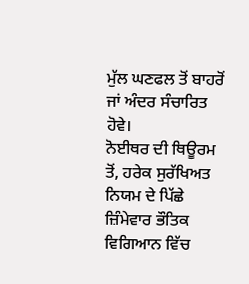ਮੁੱਲ ਘਣਫਲ ਤੋਂ ਬਾਹਰੋਂ ਜਾਂ ਅੰਦਰ ਸੰਚਾਰਿਤ ਹੋਵੇ।
ਨੋਈਥਰ ਦੀ ਥਿਊਰਮ ਤੋਂ, ਹਰੇਕ ਸੁਰੱਖਿਅਤ ਨਿਯਮ ਦੇ ਪਿੱਛੇ ਜ਼ਿੰਮੇਵਾਰ ਭੌਤਿਕ ਵਿਗਿਆਨ ਵਿੱਚ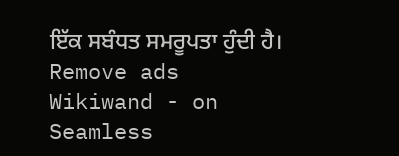ਇੱਕ ਸਬੰਧਤ ਸਮਰੂਪਤਾ ਹੁੰਦੀ ਹੈ।
Remove ads
Wikiwand - on
Seamless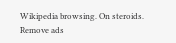Wikipedia browsing. On steroids.
Remove ads